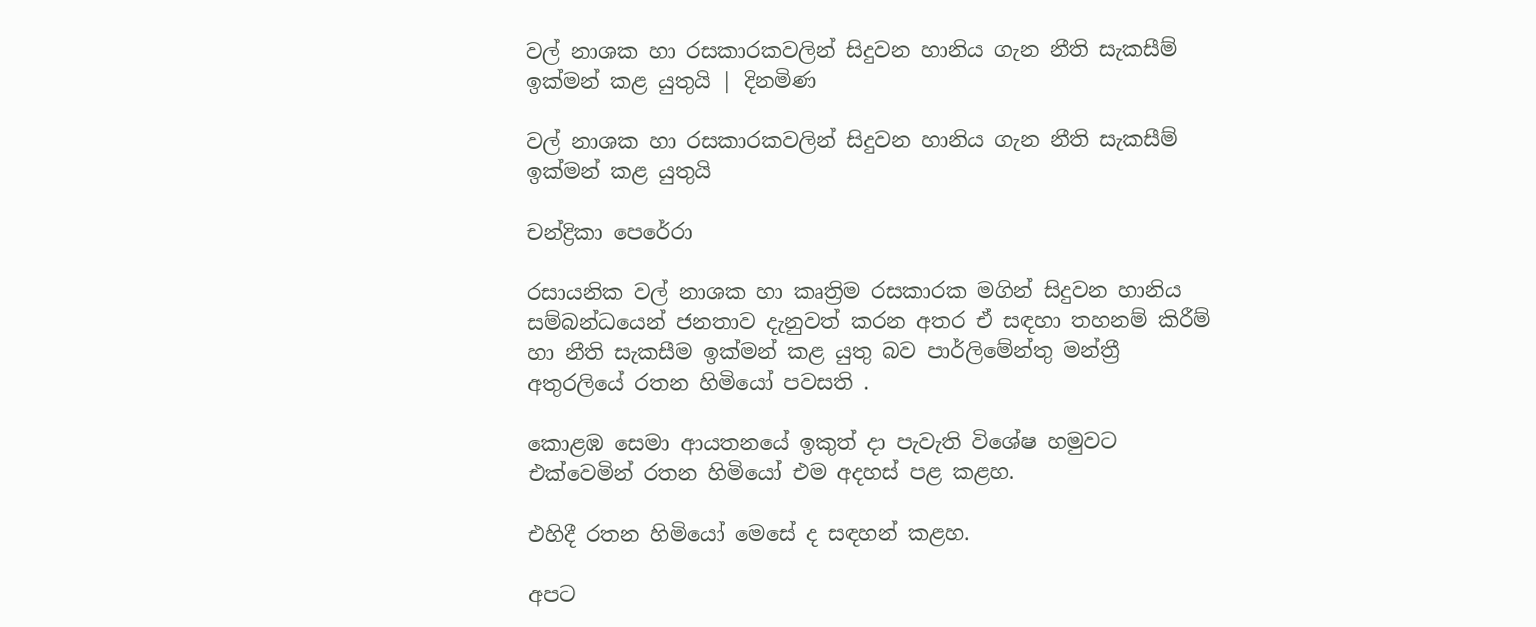වල් නාශක හා රසකාරකවලින් සිදුවන හානිය ගැන නීති සැකසීම් ඉක්මන් කළ යුතුයි | දිනමිණ

වල් නාශක හා රසකාරකවලින් සිදුවන හානිය ගැන නීති සැකසීම් ඉක්මන් කළ යුතුයි

චන්ද්‍රිකා පෙරේරා

රසායනික වල් නාශක හා කෘත්‍රිම රසකාරක මගින් සිදුවන හානිය සම්බන්ධයෙන් ජනතාව දැනුවත් කරන අතර ඒ සඳහා තහනම් කිරීම් හා නීති සැකසීම ඉක්මන් කළ යුතු බව පාර්ලිමේන්තු මන්ත්‍රී අතුරලියේ රතන හිමියෝ පවසති .

කොළඹ සෙමා ආයතනයේ ඉකුත් දා පැවැති විශේෂ හමුවට එක්වෙමින් රතන හිමියෝ එම අදහස් පළ කළහ.

එහිදී රතන හිමියෝ මෙසේ ද සඳහන් කළහ.

අපට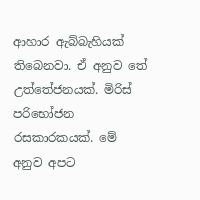ආහාර ඇබ්බැහියක් තිබෙනවා. ඒ අනුව තේ උත්තේජනයක්. මිරිස් පරිභෝජන රසකාරකයක්. මේ අනුව අපට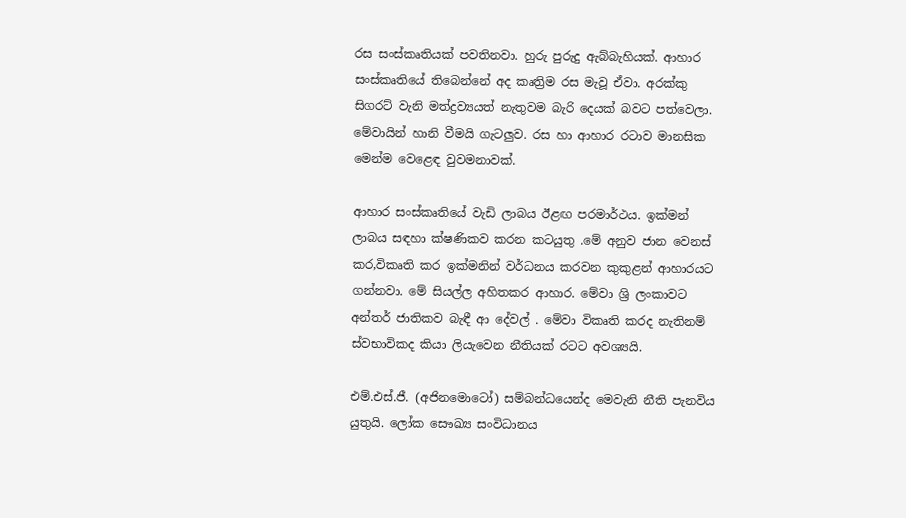රස සංස්කෘතියක් පවතිනවා. හුරු පුරුදු ඇබ්බැහියක්. ආහාර සංස්කෘතියේ තිබෙන්නේ අද කෘත්‍රිම රස මැවූ ඒවා. අරක්කු සිගරට් වැනි මත්ද්‍රව්‍යයත් නැතුවම බැරි දෙයක් බවට පත්වෙලා. මේවායින් හානි වීමයි ගැටලුව. රස හා ආහාර රටාව මානසික මෙන්ම වෙළෙඳ වුවමනාවක්.

ආහාර සංස්කෘතියේ වැඩි ලාබය ඊළඟ පරමාර්ථය. ඉක්මන් ලාබය සඳහා ක්ෂණිකව කරන කටයුතු .මේ අනුව ජාන වෙනස් කර,විකෘති කර ඉක්මනින් වර්ධනය කරවන කුකුළන් ආහාරයට ගන්නවා. මේ සියල්ල අහිතකර ආහාර. මේවා ශ්‍රි ලංකාවට අන්තර් ජාතිකව බැඳී ආ දේවල් . මේවා විකෘති කරද නැතිනම් ස්වභාවිකද කියා ලියැවෙන නීතියක් රටට අවශ්‍යයි.

එම්.එස්.ජී. (අජිනමොටෝ) සම්බන්ධයෙන්ද මෙවැනි නීති පැනවිය යුතුයි. ලෝක සෞඛ්‍ය සංවිධානය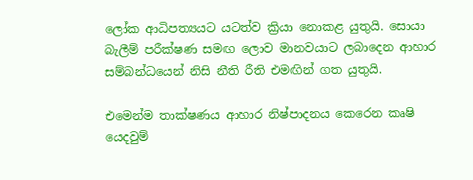ලෝක ආධිපත්‍යයට යටත්ව ක්‍රියා නොකළ යුතුයි. සොයා බැලීම් පරීක්ෂණ සමඟ ලොව මානවයාට ලබාදෙන ආහාර සම්බන්ධයෙන් නිසි නීති රීති එමඟින් ගත යුතුයි.

එමෙන්ම තාක්ෂණය ආහාර නිෂ්පාදනය කෙරෙන කෘෂි යෙදවුම්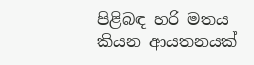පිළිබඳ හරි මතය කියන ආයතනයක්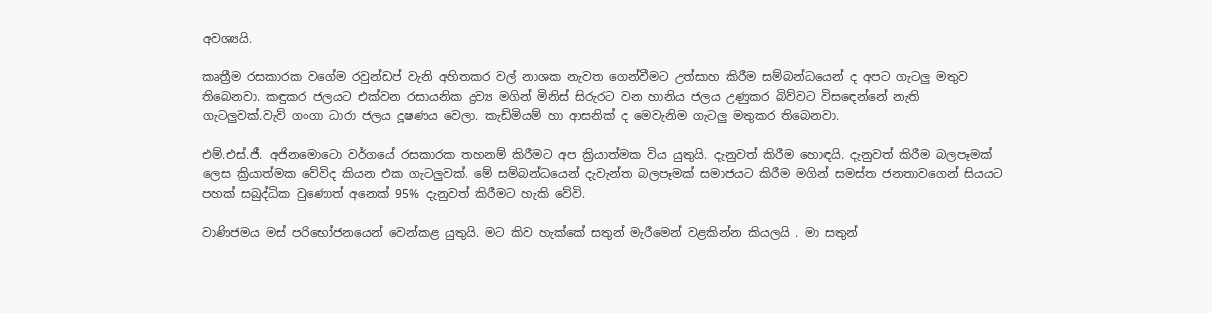අවශ්‍යයි.

කෘත්‍රීම රසකාරක වගේම රවුන්ඩප් වැනි අහිතකර වල් නාශක නැවත ගෙන්වීමට උත්සාහ කිරීම සම්බන්ධයෙන් ද අපට ගැටලු මතුව තිබෙනවා. කඳුකර ජලයට එක්වන රසායනික ද්‍රව්‍ය මගින් මිනිස් සිරුරට වන හානිය ජලය උණුකර බිව්වට විසඳෙන්නේ නැති ගැටලුවක්.වැව් ගංගා ධාරා ජලය දූෂණය වෙලා. කැඩ්මියම් හා ආසනික් ද මෙවැනිම ගැටලු මතුකර තිබෙනවා.

එම්.එස්.ජී. අජිනමොටො වර්ගයේ රසකාරක තහනම් කිරීමට අප ක්‍රියාත්මක විය යුතුයි. දැනුවත් කිරීම හොඳයි. දැනුවත් කිරීම බලපෑමක් ලෙස ක්‍රියාත්මක වේවිද කියන එක ගැටලුවක්. මේ සම්බන්ධයෙන් දැවැන්ත බලපෑමක් සමාජයට කිරීම මගින් සමස්ත ජනතාවගෙන් සියයට පහක් සබුද්ධික වුණොත් අනෙක් 95% දැනුවත් කිරීමට හැකි වේවි.

වාණිජමය මස් පරිභෝජනයෙන් වෙන්කළ යුතුයි. මට කිව හැක්කේ සතුන් මැරීමෙන් වළකින්න කියලයි . මා සතුන්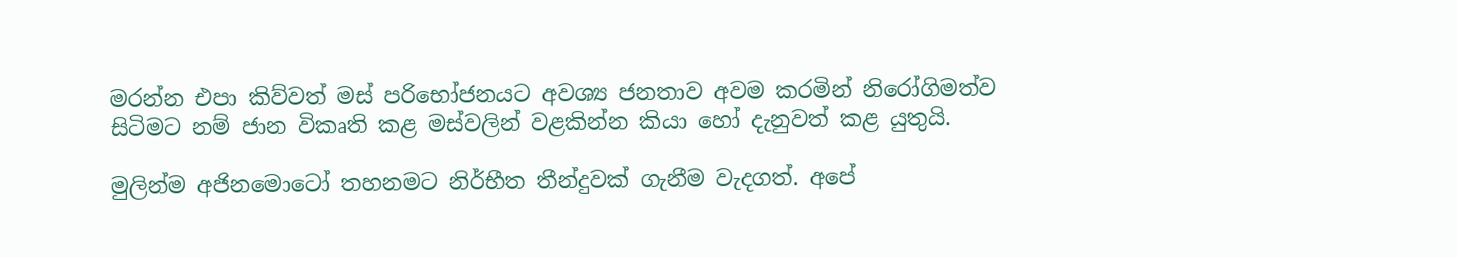මරන්න එපා කිව්වත් මස් පරිභෝජනයට අවශ්‍ය ජනතාව අවම කරමින් නිරෝගිමත්ව සිටිමට නම් ජාන විකෘති කළ මස්වලින් වළකින්න කියා හෝ දැනුවත් කළ යුතුයි.

මුලින්ම අජිනමොටෝ තහනමට නිර්භීත තීන්දුවක් ගැනීම වැදගත්. අපේ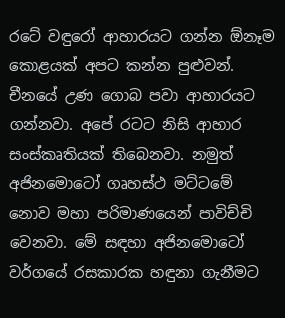රටේ වඳුරෝ ආහාරයට ගන්න ඕනෑම කොළයක් අපට කන්න පුළුවන්. චීනයේ උණ ගොබ පවා ආහාරයට ගන්නවා. අපේ රටට නිසි ආහාර සංස්කෘතියක් තිබෙනවා. නමුත් අජිනමොටෝ ගෘහස්ථ මට්ටමේ නොව මහා පරිමාණයෙන් පාවිච්චි වෙනවා. මේ සඳහා අජිනමොටෝ වර්ගයේ රසකාරක හඳුනා ගැනීමට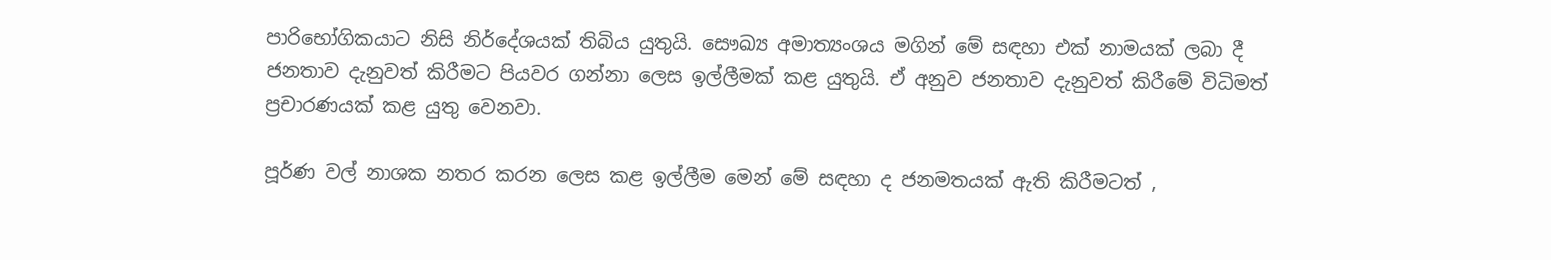පාරිභෝගිකයාට නිසි නිර්දේශයක් තිබිය යුතුයි. සෞඛ්‍ය අමාත්‍යංශය මගින් මේ සඳහා එක් නාමයක් ලබා දී ජනතාව දැනුවත් කිරීමට පියවර ගන්නා ලෙස ඉල්ලීමක් කළ යුතුයි. ඒ අනුව ජනතාව දැනුවත් කිරීමේ විධිමත් ප්‍රචාරණයක් කළ යුතු වෙනවා.

පූර්ණ වල් නාශක නතර කරන ලෙස කළ ඉල්ලීම මෙන් මේ සඳහා ද ජනමතයක් ඇති කිරීමටත් ,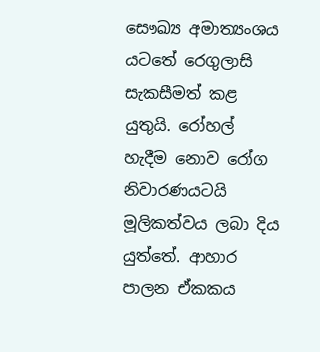සෞඛ්‍ය අමාත්‍යංශය යටතේ රෙගුලාසි සැකසීමත් කළ යුතුයි. රෝහල් හැදීම නොව රෝග නිවාරණයටයි මූලිකත්වය ලබා දිය යුත්තේ. ආහාර පාලන ඒකකය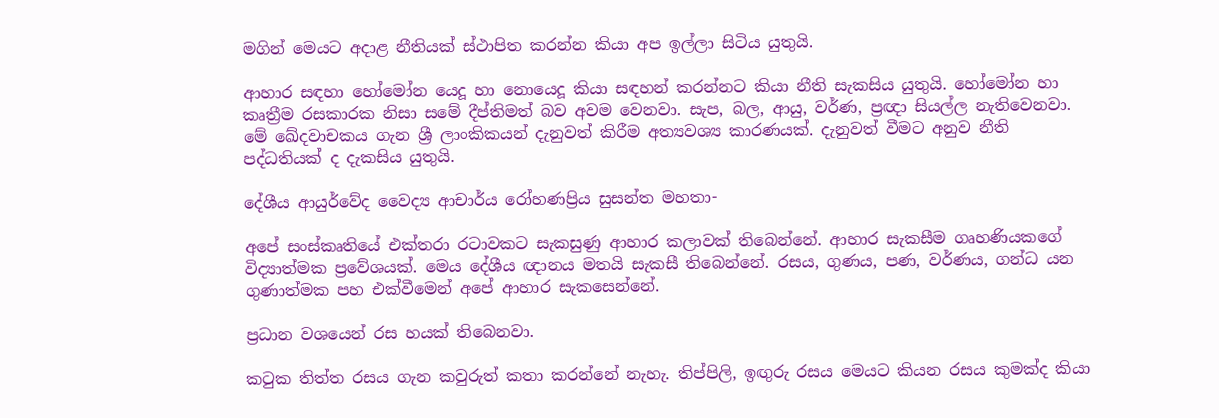මගින් මෙයට අදාළ නීතියක් ස්ථාපිත කරන්න කියා අප ඉල්ලා සිටිය යුතුයි.

ආහාර සඳහා හෝමෝන යෙදූ හා නොයෙදූ කියා සඳහන් කරන්නට කියා නීති සැකසිය යුතුයි. හෝමෝන හා කෘත්‍රීම රසකාරක නිසා සමේ දීප්තිමත් බව අවම වෙනවා. සැප, බල, ආයු, වර්ණ, ප්‍රඥා සියල්ල නැතිවෙනවා. මේ ඛේදවාචකය ගැන ශ්‍රී ලාංකිකයන් දැනුවත් කිරීම අත්‍යවශ්‍ය කාරණයක්. දැනුවත් වීමට අනුව නීති පද්ධතියක් ද දැකසිය යුතුයි.

දේශීය ආයුර්වේද වෛද්‍ය ආචාර්ය රෝහණප්‍රිය සුසන්ත මහතා-

අපේ සංස්කෘතියේ එක්තරා රටාවකට සැකසුණු ආහාර කලාවක් තිබෙන්නේ. ආහාර සැකසීම ගෘහණියකගේ විද්‍යාත්මක ප්‍රවේශයක්. මෙය දේශීය ඥානය මතයි සැකසී තිබෙන්නේ. රසය, ගුණය, පණ, වර්ණය, ගන්ධ යන ගුණාත්මක පහ එක්වීමෙන් අපේ ආහාර සැකසෙන්නේ.

ප්‍රධාන වශයෙන් රස හයක් තිබෙනවා.

කටුක තිත්ත රසය ගැන කවුරුත් කතා කරන්නේ නැහැ. තිප්පිලි, ඉඟුරු රසය මෙයට කියන රසය කුමක්ද කියා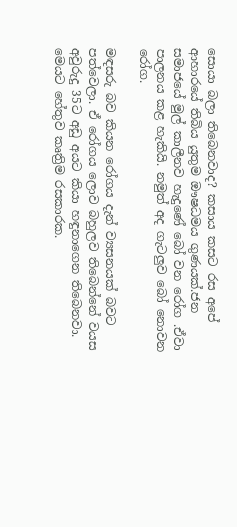සොයා බලා තිබෙනවාද? කසාය කසට රස අපේ ආහාරයේ තිබිය යුතුම ඖෂධමය ගුණයක්.ජන සමාජයේ මුල් කාලීනව හැදුණේ බෝ වන රෝග .ඒවා පාලනය කළ හැකියි. නමුත් අද ගැටලුව බෝ නොවන රෝග.

මඳසරු බව කියන රෝගය දැන් ව්‍යසනයක් බවට පත්වෙලා. ඒ රෝගය ලොව බහුලව තිබෙන්නේ වයස අවුරුදු 35ට අඩු අයට කියා හඳුනාගෙන තිබෙනවා. මෙයට හේතුව කෘත්‍රිම රසකාරක.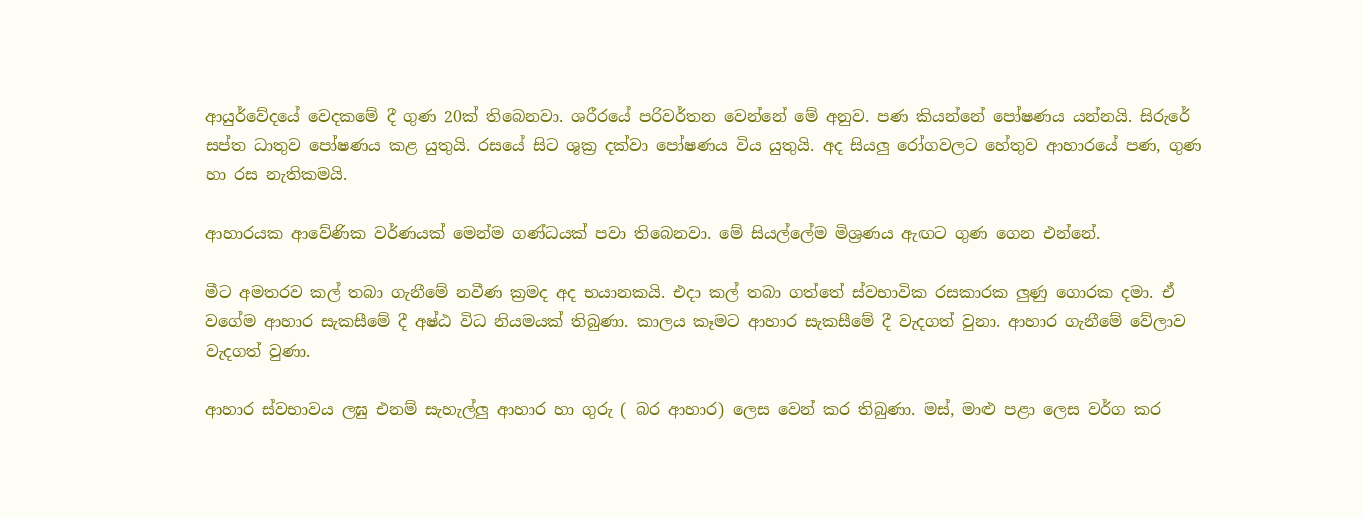ආයුර්වේදයේ වෙදකමේ දී ගුණ 20ක් තිබෙනවා. ශරීරයේ පරිවර්තන වෙන්නේ මේ අනුව. පණ කියන්නේ පෝෂණය යන්නයි. සිරුරේ සප්ත ධාතුව පෝෂණය කළ යුතුයි. රසයේ සිට ශුක්‍ර දක්වා පෝෂණය විය යුතුයි. අද සියලු රෝගවලට හේතුව ආහාරයේ පණ, ගුණ හා රස නැතිකමයි.

ආහාරයක ආවේණික වර්ණයක් මෙන්ම ගණ්ධයක් පවා තිබෙනවා. මේ සියල්ලේම මිශ්‍රණය ඇඟට ගුණ ගෙන එන්නේ.

මීට අමතරව කල් තබා ගැනීමේ නවීණ ක්‍රමද අද භයානකයි. එදා කල් තබා ගත්තේ ස්වභාවික රසකාරක ලුණු ගොරක දමා. ඒ වගේම ආහාර සැකසීමේ දී අෂ්ඨ විධ නියමයක් තිබුණා. කාලය කෑමට ආහාර සැකසීමේ දී වැදගත් වුනා. ආහාර ගැනීමේ වේලාව වැදගත් වුණා.

ආහාර ස්වභාවය ලඝු එනම් සැහැල්ලු ආහාර හා ගුරු ( බර ආහාර) ලෙස වෙන් කර තිබුණා. මස්, මාළු පළා ලෙස වර්ග කර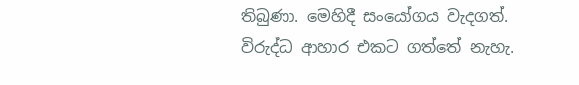තිබුණා. මෙහිදී සංයෝගය වැදගත්. විරුද්ධ ආහාර එකට ගත්තේ නැහැ.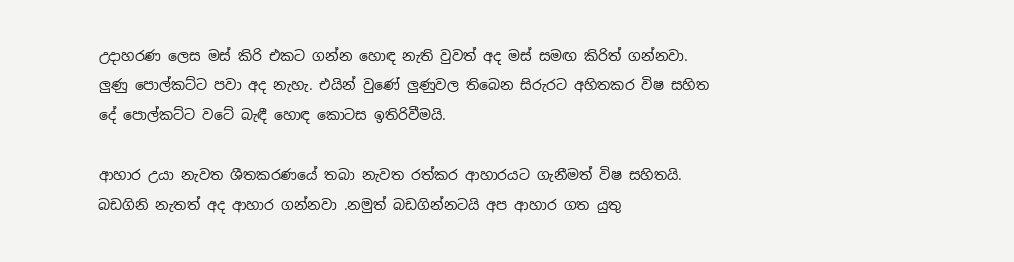උදාහරණ ලෙස මස් කිරි එකට ගන්න හොඳ නැති වුවත් අද මස් සමඟ කිරිත් ගන්නවා. ලුණු පොල්කට්ට පවා අද නැහැ. එයින් වුණේ ලුණුවල තිබෙන සිරුරට අහිතකර විෂ සහිත දේ පොල්කට්ට වටේ බැඳී හොඳ කොටස ඉතිරිවීමයි.

ආහාර උයා නැවත ශීතකරණයේ තබා නැවත රත්කර ආහාරයට ගැනීමත් විෂ සහිතයි. බඩගිනි නැතත් අද ආහාර ගන්නවා .නමුත් බඩගින්නටයි අප ආහාර ගත යුතු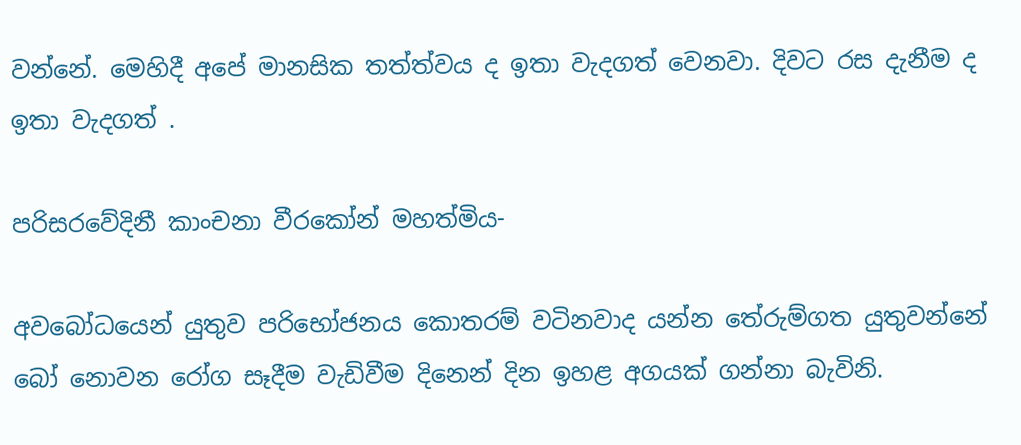වන්නේ. මෙහිදී අපේ මානසික තත්ත්වය ද ඉතා වැදගත් වෙනවා. දිවට රස දැනීම ද ඉතා වැදගත් .

පරිසරවේදිනී කාංචනා වීරකෝන් මහත්මිය-

අවබෝධයෙන් යුතුව පරිභෝජනය කොතරම් වටිනවාද යන්න තේරුම්ගත යුතුවන්නේ බෝ නොවන රෝග සෑදීම වැඩිවීම දිනෙන් දින ඉහළ අගයක් ගන්නා බැවිනි.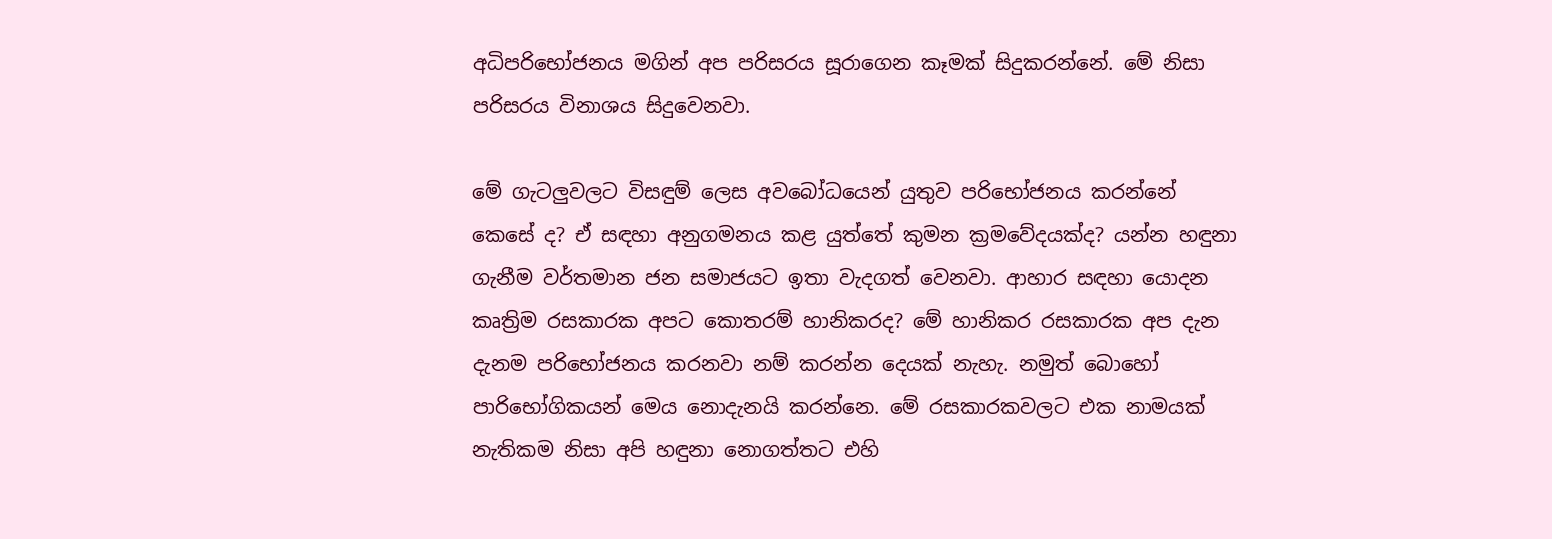අධිපරිභෝජනය මගින් අප පරිසරය සූරාගෙන කෑමක් සිදුකරන්නේ. මේ නිසා පරිසරය විනාශය සිදුවෙනවා.

මේ ගැටලුවලට විසඳුම් ලෙස අවබෝධයෙන් යුතුව පරිභෝජනය කරන්නේ කෙසේ ද? ඒ සඳහා අනුගමනය කළ යුත්තේ කුමන ක්‍රමවේදයක්ද? යන්න හඳුනා ගැනීම වර්තමාන ජන සමාජයට ඉතා වැදගත් වෙනවා. ආහාර සඳහා යොදන කෘත්‍රිම රසකාරක අපට කොතරම් හානිකරද? මේ හානිකර රසකාරක අප දැන දැනම පරිභෝජනය කරනවා නම් කරන්න දෙයක් නැහැ. නමුත් බොහෝ පාරිභෝගිකයන් මෙය නොදැනයි කරන්නෙ. මේ රසකාරකවලට එක නාමයක් නැතිකම නිසා අපි හඳුනා නොගත්තට එහි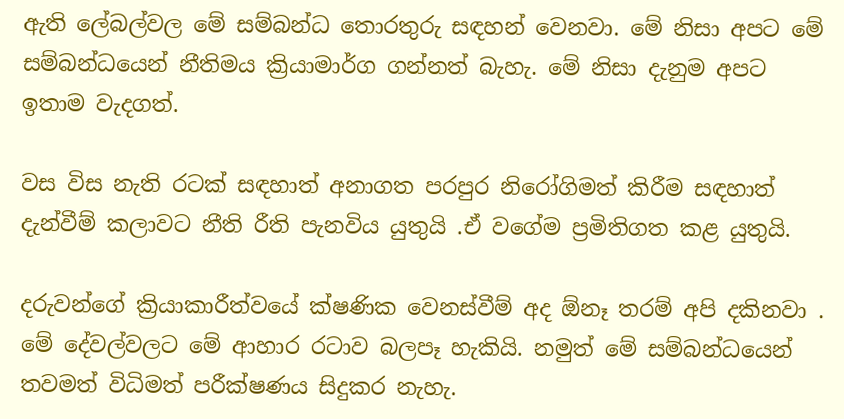ඇති ලේබල්වල මේ සම්බන්ධ තොරතුරු සඳහන් වෙනවා. මේ නිසා අපට මේ සම්බන්ධයෙන් නීතිමය ක්‍රියාමාර්ග ගන්නත් බැහැ. මේ නිසා දැනුම අපට ඉතාම වැදගත්.

වස විස නැති රටක් සඳහාත් අනාගත පරපුර නිරෝගිමත් කිරීම සඳහාත් දැන්වීම් කලාවට නීති රීති පැනවිය යුතුයි .ඒ වගේම ප්‍රමිතිගත කළ යුතුයි.

දරුවන්ගේ ක්‍රියාකාරීත්වයේ ක්ෂණික වෙනස්වීම් අද ඕනෑ තරම් අපි දකිනවා . මේ දේවල්වලට මේ ආහාර රටාව බලපෑ හැකියි. නමුත් මේ සම්බන්ධයෙන් තවමත් විධිමත් පරීක්ෂණය සිදුකර නැහැ.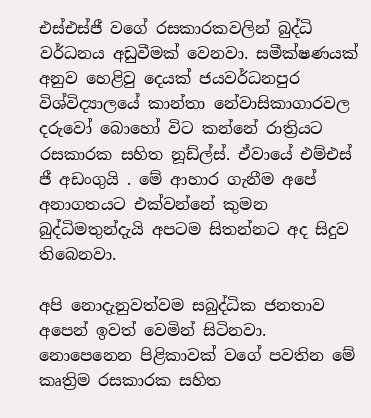එස්එස්ජී වගේ රසකාරකවලින් බුද්ධි වර්ධනය අඩුවීමක් වෙනවා. සමීක්ෂණයක් අනුව හෙළිවු දෙයක් ජයවර්ධනපුර විශ්විද්‍යාලයේ කාන්තා නේවාසිකාගාරවල දරුවෝ බොහෝ විට කන්නේ රාත්‍රියට රසකාරක සහිත නූඩ්ල්ස්. ඒවායේ එම්එස් ජී අඩංගුයි . මේ ආහාර ගැනීම අපේ අනාගතයට එක්වන්නේ කුමන බුද්ධිමතුන්දැයි අපටම සිතන්නට අද සිදුව තිබෙනවා.

අපි නොදැනුවත්වම සබුද්ධික ජනතාව අපෙන් ඉවත් වෙමින් සිටිනවා. නොපෙනෙන පිළිකාවක් වගේ පවතින මේ කෘත්‍රිම රසකාරක සහිත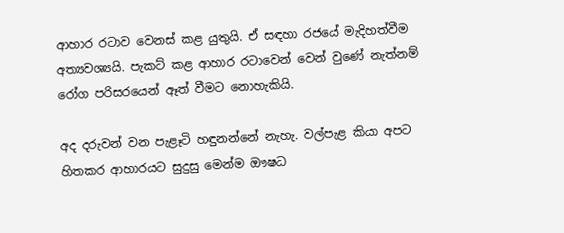ආහාර රටාව වෙනස් කළ යුතුයි. ඒ සඳහා රජයේ මැදිහත්වීම අත්‍යවශ්‍යයි. පැකට් කළ ආහාර රටාවෙන් වෙන් වුණේ නැත්නම් රෝග පරිසරයෙන් ඈත් වීමට නොහැකියි.

අද දරුවන් වන පැළෑටි හඳුනන්නේ නැහැ. වල්පැළ කියා අපට හිතකර ආහාරයට සුදුසු මෙන්ම ඖෂධ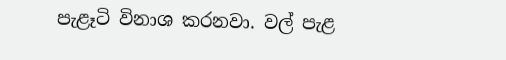පැළෑටි විනාශ කරනවා. වල් පැළ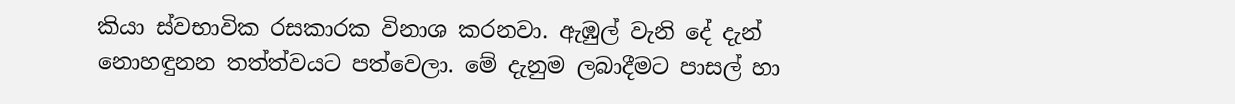කියා ස්වභාවික රසකාරක විනාශ කරනවා. ඇඹුල් වැනි දේ දැන් නොහඳුනන තත්ත්වයට පත්වෙලා. මේ දැනුම ලබාදීමට පාසල් හා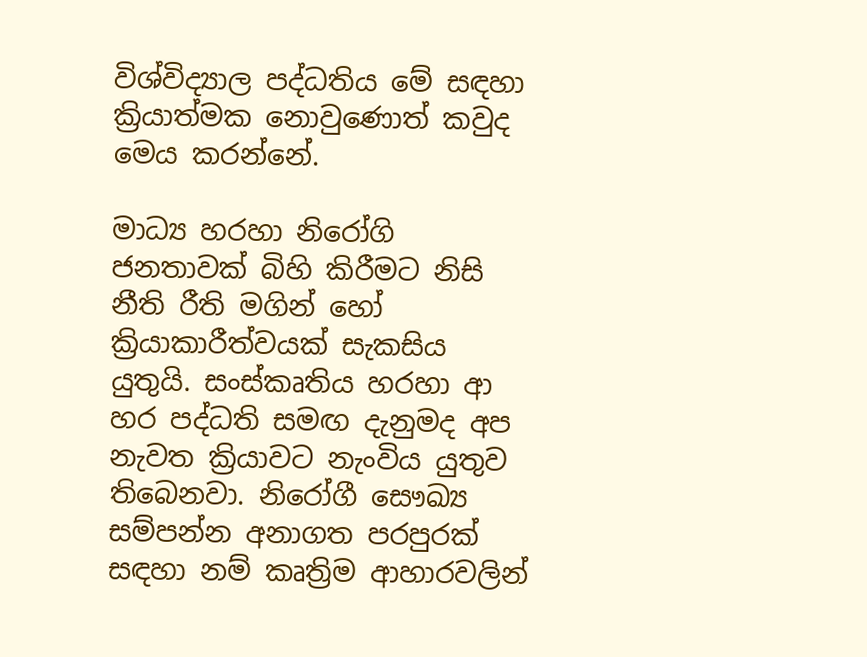විශ්විද්‍යාල පද්ධතිය මේ සඳහා ක්‍රියාත්මක නොවුණොත් කවුද මෙය කරන්නේ.

මාධ්‍ය හරහා නිරෝගි ජනතාවක් බිහි කිරීමට නිසි නීති රීති මගින් හෝ ක්‍රියාකාරීත්වයක් සැකසිය යුතුයි. සංස්කෘතිය හරහා ආ හර පද්ධති සමඟ දැනුමද අප නැවත ක්‍රියාවට නැංවිය යුතුව තිබෙනවා. නිරෝගී සෞඛ්‍ය සම්පන්න අනාගත පරපුරක් සඳහා නම් කෘත්‍රිම ආහාරවලින්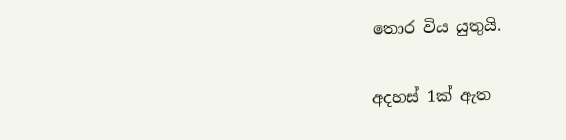තොර විය යුතුයි.

අදහස් 1ක් ඇත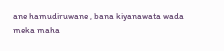ane hamudiruwane , bana kiyanawata wada meka maha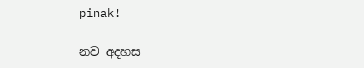pinak!

නව අදහස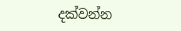දක්වන්න